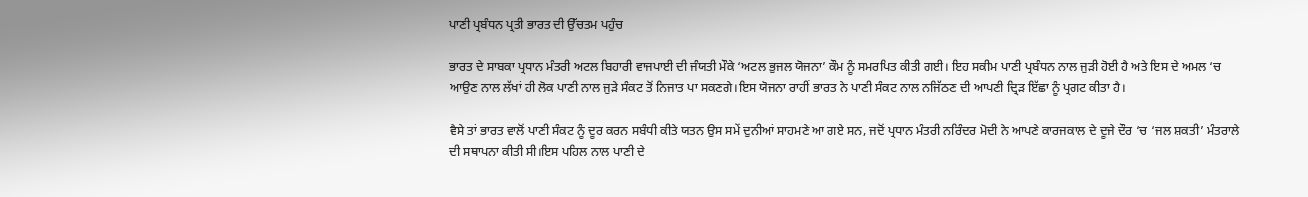ਪਾਣੀ ਪ੍ਰਬੰਧਨ ਪ੍ਰਤੀ ਭਾਰਤ ਦੀ ਉੱਚਤਮ ਪਹੁੰਚ

ਭਾਰਤ ਦੇ ਸਾਬਕਾ ਪ੍ਰਧਾਨ ਮੰਤਰੀ ਅਟਲ ਬਿਹਾਰੀ ਵਾਜਪਾਈ ਦੀ ਜੰਯਤੀ ਮੌਕੇ ‘ਅਟਲ ਭੁਜਲ ਯੋਜਨਾ’ ਕੌਮ ਨੂੰ ਸਮਰਪਿਤ ਕੀਤੀ ਗਈ। ਇਹ ਸਕੀਮ ਪਾਣੀ ਪ੍ਰਬੰਧਨ ਨਾਲ ਜੁੜੀ ਹੋਈ ਹੈ ਅਤੇ ਇਸ ਦੇ ਅਮਲ ‘ਚ ਆਉਣ ਨਾਲ ਲੱਖਾਂ ਹੀ ਲੋਕ ਪਾਣੀ ਨਾਲ ਜੁੜੇ ਸੰਕਟ ਤੋਂ ਨਿਜਾਤ ਪਾ ਸਕਣਗੇ।ਇਸ ਯੋਜਨਾ ਰਾਹੀਂ ਭਾਰਤ ਨੇ ਪਾਣੀ ਸੰਕਟ ਨਾਲ ਨਜਿੱਠਣ ਦੀ ਆਪਣੀ ਦ੍ਰਿੜ ਇੱਛਾ ਨੂੰ ਪ੍ਰਗਟ ਕੀਤਾ ਹੈ।

ਵੈਸੇ ਤਾਂ ਭਾਰਤ ਵਾਲੋਂ ਪਾਣੀ ਸੰਕਟ ਨੂੰ ਦੂਰ ਕਰਨ ਸਬੰਧੀ ਕੀਤੇ ਯਤਨ ਉਸ ਸਮੇਂ ਦੁਨੀਆਂ ਸਾਹਮਣੇ ਆ ਗਏ ਸਨ, ਜਦੋਂ ਪ੍ਰਧਾਨ ਮੰਤਰੀ ਨਰਿੰਦਰ ਮੋਦੀ ਨੇ ਆਪਣੇ ਕਾਰਜਕਾਲ ਦੇ ਦੂਜੇ ਦੌਰ ‘ਚ ‘ਜਲ ਸ਼ਕਤੀ’ ਮੰਤਰਾਲੇ ਦੀ ਸਥਾਪਨਾ ਕੀਤੀ ਸੀ।ਇਸ ਪਹਿਲ ਨਾਲ ਪਾਣੀ ਦੇ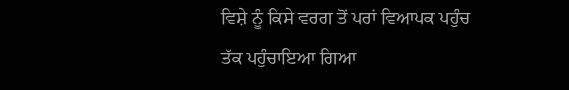ਵਿਸ਼ੇ ਨੂੰ ਕਿਸੇ ਵਰਗ ਤੋਂ ਪਰਾਂ ਵਿਆਪਕ ਪਹੁੰਚ ਤੱਕ ਪਹੁੰਚਾਇਆ ਗਿਆ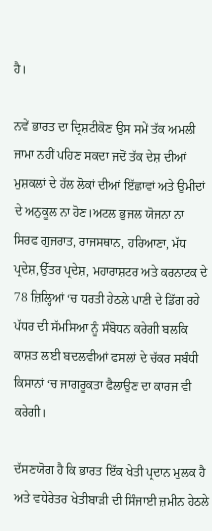ਹੈ।

ਨਵੇਂ ਭਾਰਤ ਦਾ ਦ੍ਰਿਸ਼ਟੀਕੋਣ ਉਸ ਸਮੇਂ ਤੱਕ ਅਮਲੀ ਜਾਮਾ ਨਹੀਂ ਪਹਿਣ ਸਕਦਾ ਜਦੋਂ ਤੱਕ ਦੇਸ਼ ਦੀਆਂ ਮੁਸ਼ਕਲਾਂ ਦੇ ਹੱਲ ਲੋਕਾਂ ਦੀਆਂ ਇੱਛਾਵਾਂ ਅਤੇ ਉਮੀਦਾਂ ਦੇ ਅਨੁਕੂਲ ਨਾ ਹੋਣ।ਅਟਲ ਭੁਜਲ ਯੋਜਨਾ ਨਾ ਸਿਰਫ ਗੁਜਰਾਤ, ਰਾਜਸਥਾਨ, ਹਰਿਆਣਾ, ਮੱਧ ਪ੍ਰਦੇਸ਼,ਉੱਤਰ ਪ੍ਰਦੇਸ਼, ਮਹਾਰਾਸ਼ਟਰ ਅਤੇ ਕਰਨਾਟਕ ਦੇ 78 ਜ਼ਿਲ੍ਹਿਆਂ ‘ਚ ਧਰਤੀ ਹੇਠਲੇ ਪਾਣੀ ਦੇ ਡਿੱਗ ਰਹੇ ਪੱਧਰ ਦੀ ਸੱਮਸਿਆ ਨੂੰ ਸੰਬੋਧਨ ਕਰੇਗੀ ਬਲਕਿ ਕਾਸ਼ਤ ਲਈ ਬਦਲਵੀਆਂ ਫਸਲਾਂ ਦੇ ਚੱਕਰ ਸਬੰਧੀ ਕਿਸਾਨਾਂ ‘ਚ ਜਾਗਰੂਕਤਾ ਫੈਲਾਉਣ ਦਾ ਕਾਰਜ ਵੀ ਕਰੇਗੀ।

ਦੱਸਣਯੋਗ ਹੈ ਕਿ ਭਾਰਤ ਇੱਕ ਖੇਤੀ ਪ੍ਰਦਾਨ ਮੁਲਕ ਹੈ ਅਤੇ ਵਧੇਰੇਤਰ ਖੇਤੀਬਾੜੀ ਦੀ ਸਿੰਜਾਈ ਜ਼ਮੀਨ ਹੇਠਲੇ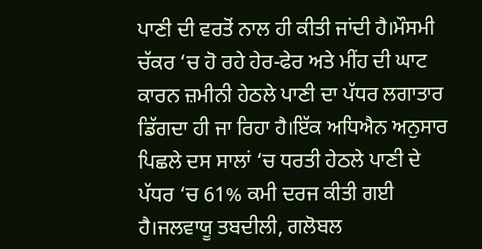ਪਾਣੀ ਦੀ ਵਰਤੋਂ ਨਾਲ ਹੀ ਕੀਤੀ ਜਾਂਦੀ ਹੈ।ਮੌਸਮੀ ਚੱਕਰ ‘ਚ ਹੋ ਰਹੇ ਹੇਰ-ਫੇਰ ਅਤੇ ਮੀਂਹ ਦੀ ਘਾਟ ਕਾਰਨ ਜ਼ਮੀਨੀ ਹੇਠਲੇ ਪਾਣੀ ਦਾ ਪੱਧਰ ਲਗਾਤਾਰ ਡਿੱਗਦਾ ਹੀ ਜਾ ਰਿਹਾ ਹੈ।ਇੱਕ ਅਧਿਐਨ ਅਨੁਸਾਰ ਪਿਛਲੇ ਦਸ ਸਾਲਾਂ ‘ਚ ਧਰਤੀ ਹੇਠਲੇ ਪਾਣੀ ਦੇ ਪੱਧਰ ‘ਚ 61% ਕਮੀ ਦਰਜ ਕੀਤੀ ਗਈ ਹੈ।ਜਲਵਾਯੂ ਤਬਦੀਲੀ, ਗਲੋਬਲ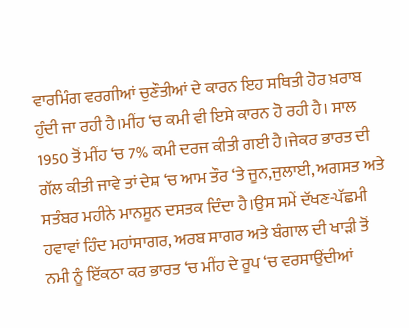ਵਾਰਮਿੰਗ ਵਰਗੀਆਂ ਚੁਣੌਤੀਆਂ ਦੇ ਕਾਰਨ ਇਹ ਸਥਿਤੀ ਹੋਰ ਖ਼ਰਾਬ ਹੁੰਦੀ ਜਾ ਰਹੀ ਹੈ।ਮੀਂਹ ‘ਚ ਕਮੀ ਵੀ ਇਸੇ ਕਾਰਨ ਹੋ ਰਹੀ ਹੈ। ਸਾਲ 1950 ਤੋਂ ਮੀਂਹ ‘ਚ 7% ਕਮੀ ਦਰਜ ਕੀਤੀ ਗਈ ਹੈ।ਜੇਕਰ ਭਾਰਤ ਦੀ ਗੱਲ ਕੀਤੀ ਜਾਵੇ ਤਾਂ ਦੇਸ਼ ‘ਚ ਆਮ ਤੌਰ ‘ਤੇ ਜੂਨ,ਜੁਲਾਈ, ਅਗਸਤ ਅਤੇ ਸਤੰਬਰ ਮਹੀਨੇ ਮਾਨਸੂਨ ਦਸਤਕ ਦਿੰਦਾ ਹੈ।ਉਸ ਸਮੇਂ ਦੱਖਣ-ਪੱਛਮੀ ਹਵਾਵਾਂ ਹਿੰਦ ਮਹਾਂਸਾਗਰ, ਅਰਬ ਸਾਗਰ ਅਤੇ ਬੰਗਾਲ ਦੀ ਖਾੜੀ ਤੋਂ ਨਮੀ ਨੂੰ ਇੱਕਠਾ ਕਰ ਭਾਰਤ ‘ਚ ਮੀਂਹ ਦੇ ਰੂਪ ‘ਚ ਵਰਸਾਉਂਦੀਆਂ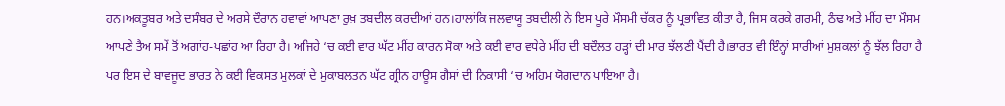ਹਨ।ਅਕਤੂਬਰ ਅਤੇ ਦਸੰਬਰ ਦੇ ਅਰਸੇ ਦੌਰਾਨ ਹਵਾਵਾਂ ਆਪਣਾ ਰੁਖ਼ ਤਬਦੀਲ ਕਰਦੀਆਂ ਹਨ।ਹਾਲਾਂਕਿ ਜਲਵਾਯੂ ਤਬਦੀਲੀ ਨੇ ਇਸ ਪੂਰੇ ਮੌਸਮੀ ਚੱਕਰ ਨੂੰ ਪ੍ਰਭਾਵਿਤ ਕੀਤਾ ਹੈ, ਜਿਸ ਕਰਕੇ ਗਰਮੀ, ਠੰਢ ਅਤੇ ਮੀਂਹ ਦਾ ਮੌਸਮ ਆਪਣੇ ਤੈਅ ਸਮੇਂ ਤੋਂ ਅਗਾਂਹ-ਪਛਾਂਹ ਆ ਰਿਹਾ ਹੈ। ਅਜਿਹੇ ‘ਚ ਕਈ ਵਾਰ ਘੱਟ ਮੀਂਹ ਕਾਰਨ ਸੋਕਾ ਅਤੇ ਕਈ ਵਾਰ ਵਧੇਰੇ ਮੀਂਹ ਦੀ ਬਦੌਲਤ ਹੜ੍ਹਾਂ ਦੀ ਮਾਰ ਝੱਲਣੀ ਪੈਂਦੀ ਹੈ।ਭਾਰਤ ਵੀ ਇੰਨ੍ਹਾਂ ਸਾਰੀਆਂ ਮੁਸ਼ਕਲਾਂ ਨੂੰ ਝੱਲ ਰਿਹਾ ਹੈ ਪਰ ਇਸ ਦੇ ਬਾਵਜੂਦ ਭਾਰਤ ਨੇ ਕਈ ਵਿਕਸਤ ਮੁਲਕਾਂ ਦੇ ਮੁਕਾਬਲਤਨ ਘੱਟ ਗ੍ਰੀਨ ਹਾਊਸ ਗੈਸਾਂ ਦੀ ਨਿਕਾਸੀ ‘ਚ ਅਹਿਮ ਯੋਗਦਾਨ ਪਾਇਆ ਹੈ।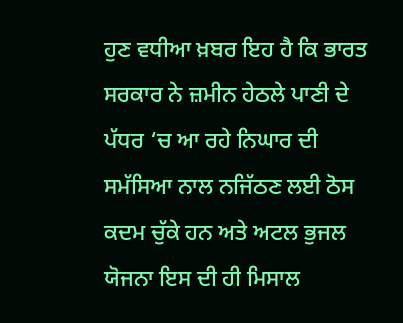ਹੁਣ ਵਧੀਆ ਖ਼ਬਰ ਇਹ ਹੈ ਕਿ ਭਾਰਤ ਸਰਕਾਰ ਨੇ ਜ਼ਮੀਨ ਹੇਠਲੇ ਪਾਣੀ ਦੇ ਪੱਧਰ ‘ਚ ਆ ਰਹੇ ਨਿਘਾਰ ਦੀ ਸਮੱਸਿਆ ਨਾਲ ਨਜਿੱਠਣ ਲਈ ਠੋਸ ਕਦਮ ਚੁੱਕੇ ਹਨ ਅਤੇ ਅਟਲ ਭੁਜਲ ਯੋਜਨਾ ਇਸ ਦੀ ਹੀ ਮਿਸਾਲ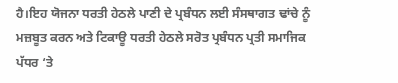ਹੈ।ਇਹ ਯੋਜਨਾ ਧਰਤੀ ਹੇਠਲੇ ਪਾਣੀ ਦੇ ਪ੍ਰਬੰਧਨ ਲਈ ਸੰਸਥਾਗਤ ਢਾਂਚੇ ਨੂੰ ਮਜ਼ਬੂਤ ਕਰਨ ਅਤੇ ਟਿਕਾਊ ਧਰਤੀ ਹੇਠਲੇ ਸਰੋਤ ਪ੍ਰਬੰਧਨ ਪ੍ਰਤੀ ਸਮਾਜਿਕ ਪੱਧਰ ‘ਤੇ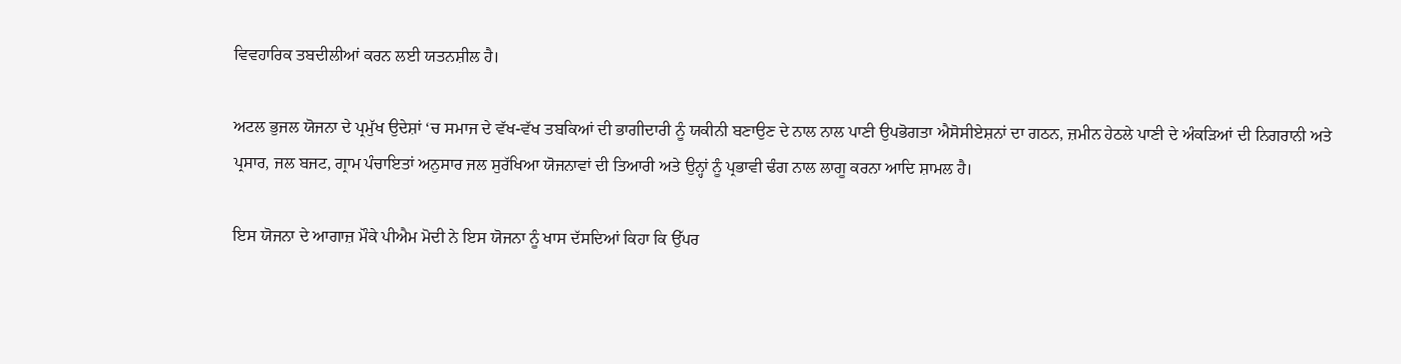ਵਿਵਹਾਰਿਕ ਤਬਦੀਲੀਆਂ ਕਰਨ ਲਈ ਯਤਨਸ਼ੀਲ ਹੈ।

ਅਟਲ ਭੁਜਲ ਯੋਜਨਾ ਦੇ ਪ੍ਰਮੁੱਖ ਉਦੇਸ਼ਾਂ ‘ਚ ਸਮਾਜ ਦੇ ਵੱਖ-ਵੱਖ ਤਬਕਿਆਂ ਦੀ ਭਾਗੀਦਾਰੀ ਨੂੰ ਯਕੀਨੀ ਬਣਾਉਣ ਦੇ ਨਾਲ ਨਾਲ ਪਾਣੀ ਉਪਭੋਗਤਾ ਐਸੋਸੀਏਸ਼ਨਾਂ ਦਾ ਗਠਨ, ਜ਼ਮੀਨ ਹੇਠਲੇ ਪਾਣੀ ਦੇ ਅੰਕੜਿਆਂ ਦੀ ਨਿਗਰਾਨੀ ਅਤੇ ਪ੍ਰਸਾਰ, ਜਲ ਬਜਟ, ਗ੍ਰਾਮ ਪੰਚਾਇਤਾਂ ਅਨੁਸਾਰ ਜਲ ਸੁਰੱਖਿਆ ਯੋਜਨਾਵਾਂ ਦੀ ਤਿਆਰੀ ਅਤੇ ਉਨ੍ਹਾਂ ਨੂੰ ਪ੍ਰਭਾਵੀ ਢੰਗ ਨਾਲ ਲਾਗੂ ਕਰਨਾ ਆਦਿ ਸ਼ਾਮਲ ਹੈ।

ਇਸ ਯੋਜਨਾ ਦੇ ਆਗਾਜ਼ ਮੌਕੇ ਪੀਐਮ ਮੋਦੀ ਨੇ ਇਸ ਯੋਜਨਾ ਨੂੰ ਖਾਸ ਦੱਸਦਿਆਂ ਕਿਹਾ ਕਿ ਉੱਪਰ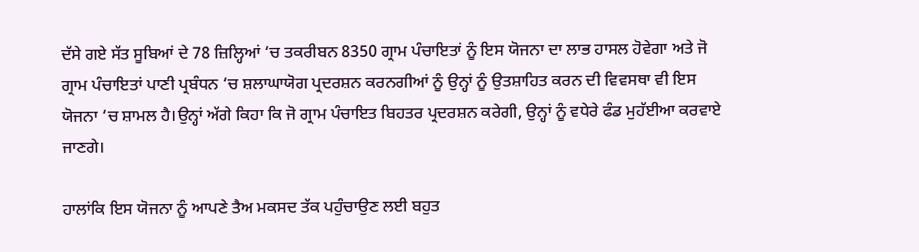ਦੱਸੇ ਗਏ ਸੱਤ ਸੂਬਿਆਂ ਦੇ 78 ਜ਼ਿਲ੍ਹਿਆਂ ‘ਚ ਤਕਰੀਬਨ 8350 ਗ੍ਰਾਮ ਪੰਚਾਇਤਾਂ ਨੂੰ ਇਸ ਯੋਜਨਾ ਦਾ ਲਾਭ ਹਾਸਲ ਹੋਵੇਗਾ ਅਤੇ ਜੋ ਗ੍ਰਾਮ ਪੰਚਾਇਤਾਂ ਪਾਣੀ ਪ੍ਰਬੰਧਨ ‘ਚ ਸ਼ਲਾਘਾਯੋਗ ਪ੍ਰਦਰਸ਼ਨ ਕਰਨਗੀਆਂ ਨੂੰ ਉਨ੍ਹਾਂ ਨੂੰ ਉਤਸ਼ਾਹਿਤ ਕਰਨ ਦੀ ਵਿਵਸਥਾ ਵੀ ਇਸ ਯੋਜਨਾ ‘ਚ ਸ਼ਾਮਲ ਹੈ।ਉਨ੍ਹਾਂ ਅੱਗੇ ਕਿਹਾ ਕਿ ਜੋ ਗ੍ਰਾਮ ਪੰਚਾਇਤ ਬਿਹਤਰ ਪ੍ਰਦਰਸ਼ਨ ਕਰੇਗੀ, ਉਨ੍ਹਾਂ ਨੂੰ ਵਧੇਰੇ ਫੰਡ ਮੁਹੱਈਆ ਕਰਵਾਏ ਜਾਣਗੇ।

ਹਾਲਾਂਕਿ ਇਸ ਯੋਜਨਾ ਨੂੰ ਆਪਣੇ ਤੈਅ ਮਕਸਦ ਤੱਕ ਪਹੁੰਚਾਉਣ ਲਈ ਬਹੁਤ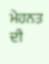ਮੇਹਨਤ ਦੀ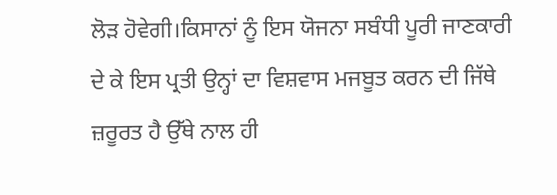ਲੋੜ ਹੋਵੇਗੀ।ਕਿਸਾਨਾਂ ਨੂੰ ਇਸ ਯੋਜਨਾ ਸਬੰਧੀ ਪੂਰੀ ਜਾਣਕਾਰੀ ਦੇ ਕੇ ਇਸ ਪ੍ਰਤੀ ਉਨ੍ਹਾਂ ਦਾ ਵਿਸ਼ਵਾਸ ਮਜਬੂਤ ਕਰਨ ਦੀ ਜਿੱਥੇ ਜ਼ਰੂਰਤ ਹੈ ਉੱਥੇ ਨਾਲ ਹੀ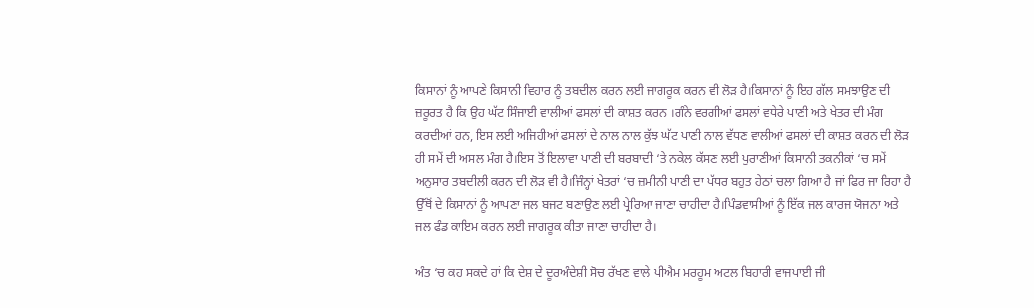ਕਿਸਾਨਾਂ ਨੂੰ ਆਪਣੇ ਕਿਸਾਨੀ ਵਿਹਾਰ ਨੂੰ ਤਬਦੀਲ ਕਰਨ ਲਈ ਜਾਗਰੂਕ ਕਰਨ ਵੀ ਲੋੜ ਹੈ।ਕਿਸਾਨਾਂ ਨੂੰ ਇਹ ਗੱਲ ਸਮਝਾਉਣ ਦੀ ਜ਼ਰੂਰਤ ਹੈ ਕਿ ਉਹ ਘੱਟ ਸਿੰਜਾਈ ਵਾਲੀਆਂ ਫਸਲਾਂ ਦੀ ਕਾਸ਼ਤ ਕਰਨ ।ਗੰਨੇ ਵਰਗੀਆਂ ਫਸਲਾਂ ਵਧੇਰੇ ਪਾਣੀ ਅਤੇ ਖੇਤਰ ਦੀ ਮੰਗ ਕਰਦੀਆਂ ਹਨ, ਇਸ ਲਈ ਅਜਿਹੀਆਂ ਫਸਲਾਂ ਦੇ ਨਾਲ ਨਾਲ ਕੁੱਝ ਘੱਟ ਪਾਣੀ ਨਾਲ ਵੱਧਣ ਵਾਲੀਆਂ ਫਸਲਾਂ ਦੀ ਕਾਸ਼ਤ ਕਰਨ ਦੀ ਲੋੜ ਹੀ ਸਮੇਂ ਦੀ ਅਸਲ ਮੰਗ ਹੈ।ਇਸ ਤੋਂ ਇਲਾਵਾ ਪਾਣੀ ਦੀ ਬਰਬਾਦੀ ‘ਤੇ ਨਕੇਲ ਕੱਸਣ ਲਈ ਪੁਰਾਣੀਆਂ ਕਿਸਾਨੀ ਤਕਨੀਕਾਂ ‘ਚ ਸਮੇਂ ਅਨੁਸਾਰ ਤਬਦੀਲੀ ਕਰਨ ਦੀ ਲੋੜ ਵੀ ਹੈ।ਜਿੰਨ੍ਹਾਂ ਖੇਤਰਾਂ ‘ਚ ਜ਼ਮੀਨੀ ਪਾਣੀ ਦਾ ਪੱਧਰ ਬਹੁਤ ਹੇਠਾਂ ਚਲਾ ਗਿਆ ਹੈ ਜਾਂ ਫਿਰ ਜਾ ਰਿਹਾ ਹੈ ਉੱਥੋਂ ਦੇ ਕਿਸਾਨਾਂ ਨੂੰ ਆਪਣਾ ਜਲ ਬਜਟ ਬਣਾਉਣ ਲਈ ਪ੍ਰੇਰਿਆ ਜਾਣਾ ਚਾਹੀਦਾ ਹੈ।ਪਿੰਡਵਾਸੀਆਂ ਨੂੰ ਇੱਕ ਜਲ ਕਾਰਜ ਯੋਜਨਾ ਅਤੇ ਜਲ ਫੰਡ ਕਾਇਮ ਕਰਨ ਲਈ ਜਾਗਰੂਕ ਕੀਤਾ ਜਾਣਾ ਚਾਹੀਦਾ ਹੈ।

ਅੰਤ ‘ਚ ਕਹ ਸਕਦੇ ਹਾਂ ਕਿ ਦੇਸ਼ ਦੇ ਦੂਰਅੰਦੇਸ਼ੀ ਸੋਚ ਰੱਖਣ ਵਾਲੇ ਪੀਐਮ ਮਰਹੂਮ ਅਟਲ ਬਿਹਾਰੀ ਵਾਜਪਾਈ ਜੀ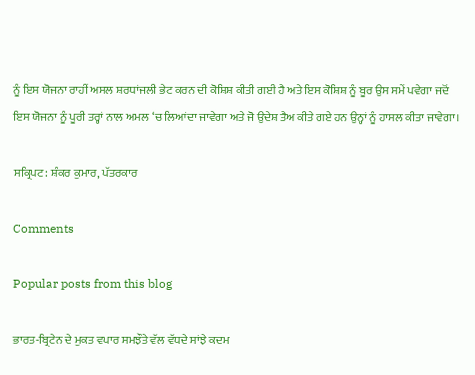ਨੂੰ ਇਸ ਯੋਜਨਾ ਰਾਹੀਂ ਅਸਲ ਸ਼ਰਧਾਂਜਲੀ ਭੇਟ ਕਰਨ ਦੀ ਕੋਸ਼ਿਸ਼ ਕੀਤੀ ਗਈ ਹੈ ਅਤੇ ਇਸ ਕੋਸ਼ਿਸ਼ ਨੂੰ ਬੂਰ ਉਸ ਸਮੇਂ ਪਵੇਗਾ ਜਦੋਂ ਇਸ ਯੋਜਨਾ ਨੂੰ ਪੂਰੀ ਤਰ੍ਹਾਂ ਨਾਲ ਅਮਲ ‘ਚ ਲਿਆਂਦਾ ਜਾਵੇਗਾ ਅਤੇ ਜੋ ਉਦੇਸ਼ ਤੈਅ ਕੀਤੇ ਗਏ ਹਨ ਉਨ੍ਹਾਂ ਨੂੰ ਹਾਸਲ ਕੀਤਾ ਜਾਵੇਗਾ।

ਸਕ੍ਰਿਪਟ: ਸ਼ੰਕਰ ਕੁਮਾਰ, ਪੱਤਰਕਾਰ

Comments

Popular posts from this blog

ਭਾਰਤ-ਬ੍ਰਿਟੇਨ ਦੇ ਮੁਕਤ ਵਪਾਰ ਸਮਝੌਤੇ ਵੱਲ ਵੱਧਦੇ ਸਾਂਝੇ ਕਦਮ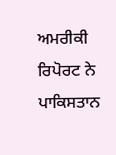ਅਮਰੀਕੀ ਰਿਪੋਰਟ ਨੇ ਪਾਕਿਸਤਾਨ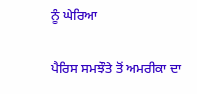ਨੂੰ ਘੇਰਿਆ

ਪੈਰਿਸ ਸਮਝੌਤੇ ਤੋਂ ਅਮਰੀਕਾ ਦਾ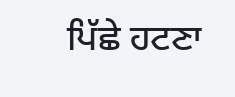ਪਿੱਛੇ ਹਟਣਾ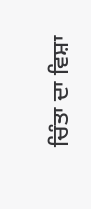ਚਿੰਤਾ ਦਾ ਵਿਸ਼ਾ